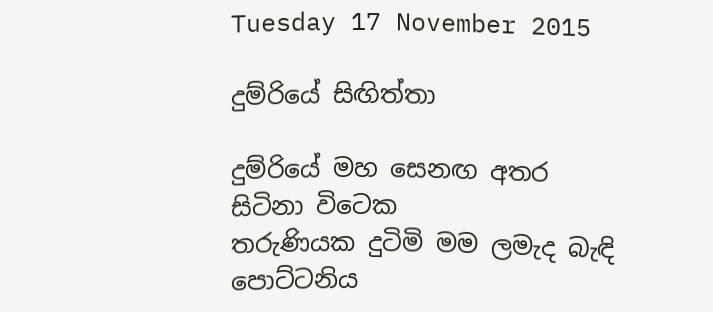Tuesday 17 November 2015

දුම්රියේ සිඟිත්තා

දුම්රියේ මහ සෙනඟ අතර සිටිනා විටෙක
තරුණියක දුටිමි මම ලමැද බැඳි පොට්ටනිය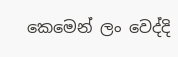කෙමෙන් ලං වෙද්දි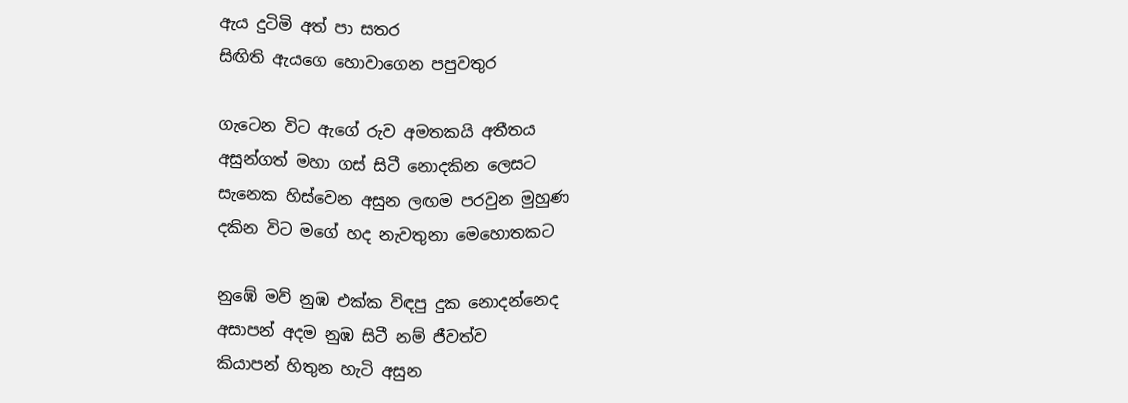ඇය දුටිමි අත් පා සතර
සිඟිති ඇයගෙ හොවාගෙන පපුවතුර

ගැටෙන විට ඇගේ රුව අමතකයි අතීතය
අසුන්ගත් මහා ගස් සිටී නොදකින ලෙසට
සැනෙක හිස්වෙන අසුන ලඟම පරවුන මුහුණ
දකින විට මගේ හද නැවතුනා මෙහොතකට

නුඹේ මව් නුඹ එක්ක විඳපු දුක නොදන්නෙද
අසාපන් අදම නුඹ සිටී නම් ජීවත්ව
කියාපන් හිතුන හැටි අසුන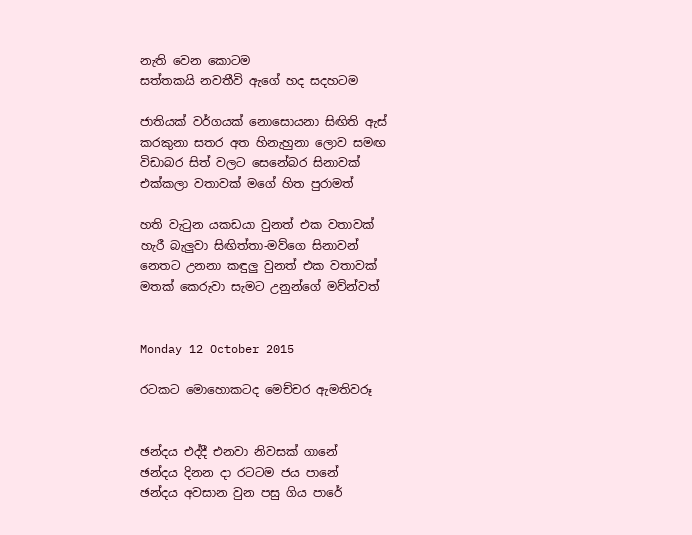නැති වෙන කොටම
සත්තකයි නවතීවි ඇගේ හද සදහටම

ජාතියක් වර්ගයක් නොසොයනා සිඟිති ඇස්
කරකුනා සතර අත හිනැහුනා ලොව සමඟ
විඩාබර සිත් වලට සෙනේබර සිනාවක්
එක්කලා වතාවක් මගේ හිත පුරාමත්

හති වැටුන යකඩයා වුනත් එක වතාවක්
හැරී බැලුවා සිඟිත්තා-මව්ගෙ සිනාවන්
නෙතට උනනා කඳුලු වුනත් එක වතාවක්
මතක් කෙරුවා සැමට උනුන්ගේ මව්න්වත්


Monday 12 October 2015

රටකට ‍මොහොකටද මෙච්චර ඇමතිවරූ


ඡන්දය එද්දී එනවා නිවසක් ගානේ
ඡන්දය දිනන දා රටටම ජය පානේ
ඡන්දය අවසාන වුන පසු ගිය පාරේ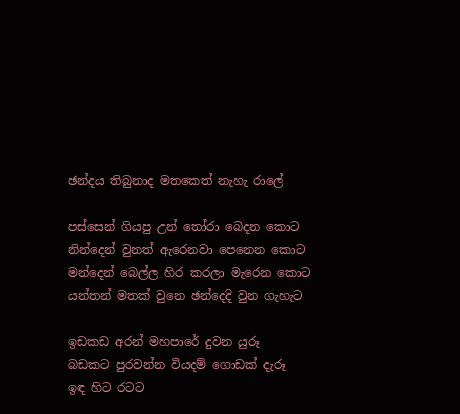ඡන්දය තිබුනාද මතකෙත් නැහැ රාලේ

පස්සෙන් ගියපු උන් තෝරා බෙදන කොට
නින්දෙන් වුනත් ඇරෙනවා පෙනෙන කොට
මන්දෙන් බෙල්ල හිර කරලා මැරෙන කොට
යන්තන් මතක් වුනෙ ඡන්දෙදි වුන ගැහැට

ඉඩකඩ අරන් මහපාරේ දුවන යුරූ
බඩකට පුරවන්න වියදම් ගොඩක් දැරූ
ඉඳ හිට රටට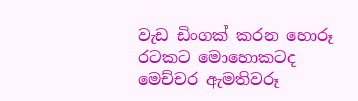වැඩ ඩිංගක් කරන හොරූ
රටකට මොහොකටද මෙච්චර ඇමතිවරූ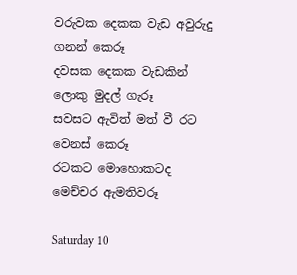වරුවක දෙකක වැඩ අවුරුදු ගනන් කෙරූ
දවසක දෙකක වැඩකින් ලොකු මුදල් ගැරූ
සවසට ඇවිත් මත් වී රට වෙනස් කෙරූ
රටකට ‍මොහොකටද මෙච්චර ඇමතිවරූ

Saturday 10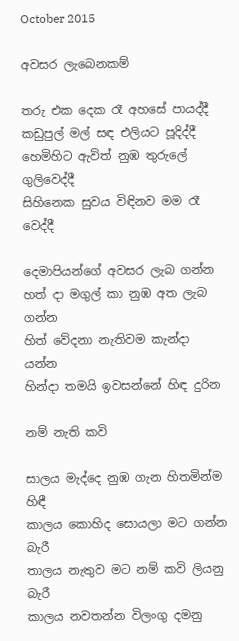October 2015

අවසර ලැබෙනකම්

තරු එක දෙක රෑ අහසේ පායද්දී
කඩුපුල් මල් සඳ එලියට පූදිද්දී
හෙමිහිට ඇවිත් නුඹ තුරුලේ ගුලිවෙද්දී
සිහිනෙක සුවය විඳිනව මම රෑ වෙද්දී

දෙමාපියන්ගේ අවසර ලැබ ගන්න
හත් දා මගුල් කා නුඹ අත ලැබ ගන්න
හිත් වේදනා නැතිවම කැන්දා යන්න
හින්දා තමයි ඉවසන්නේ හිඳ දුරින

නම් නැති කවි

සාලය මැද්දෙ නුඹ ගැන හිතමින්ම හිඳී
කාලය කොහිද සොයලා මට ගන්න බැරී
තාලය නැතුව මට නම් කවි ලියනු බැරී
කාලය නවතන්න විලංගු දමනු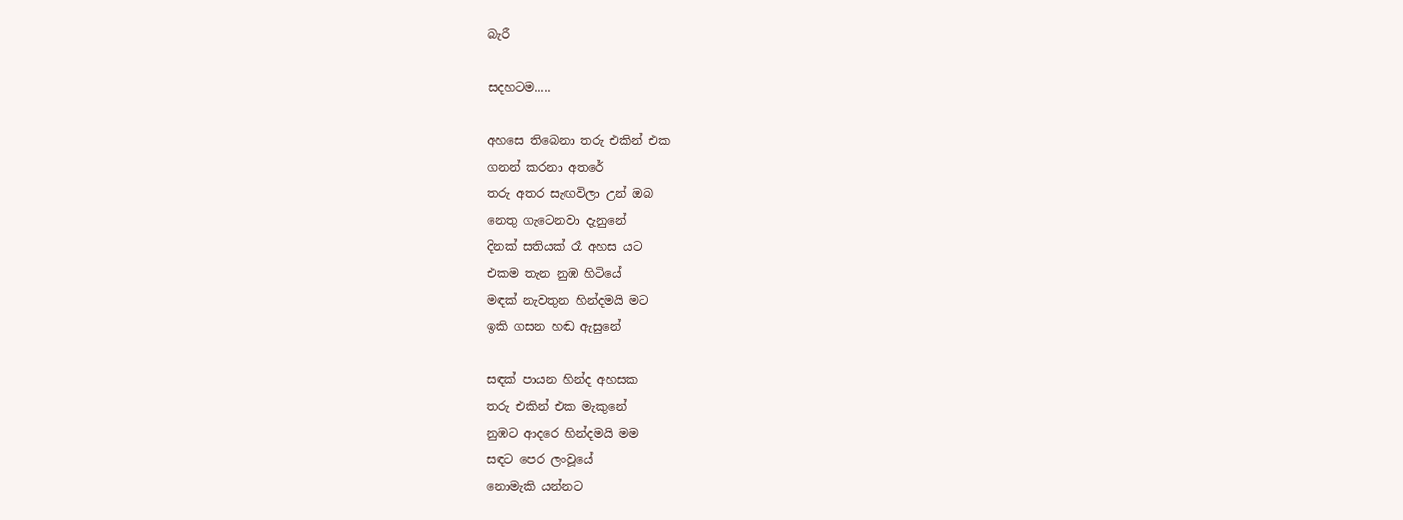බැරී

සදහටම.....

අහසෙ තිබෙනා තරු එකින් එක
ගනන් කරනා අතරේ
තරු අතර සැඟවිලා උන් ඔබ
නෙතු ගැටෙනවා දැනුනේ
දිනක් සතියක් රෑ අහස යට
එකම තැන නුඹ හිටියේ
මඳක් නැවතුන හින්දමයි මට
ඉකි ගසන හඬ ඇසුනේ

සඳක් පායන හින්ද අහසක
තරු එකින් එක මැකුනේ
නුඹට ආදරෙ හින්දමයි මම
සඳට පෙර ලංවූයේ
නොමැකි යන්නට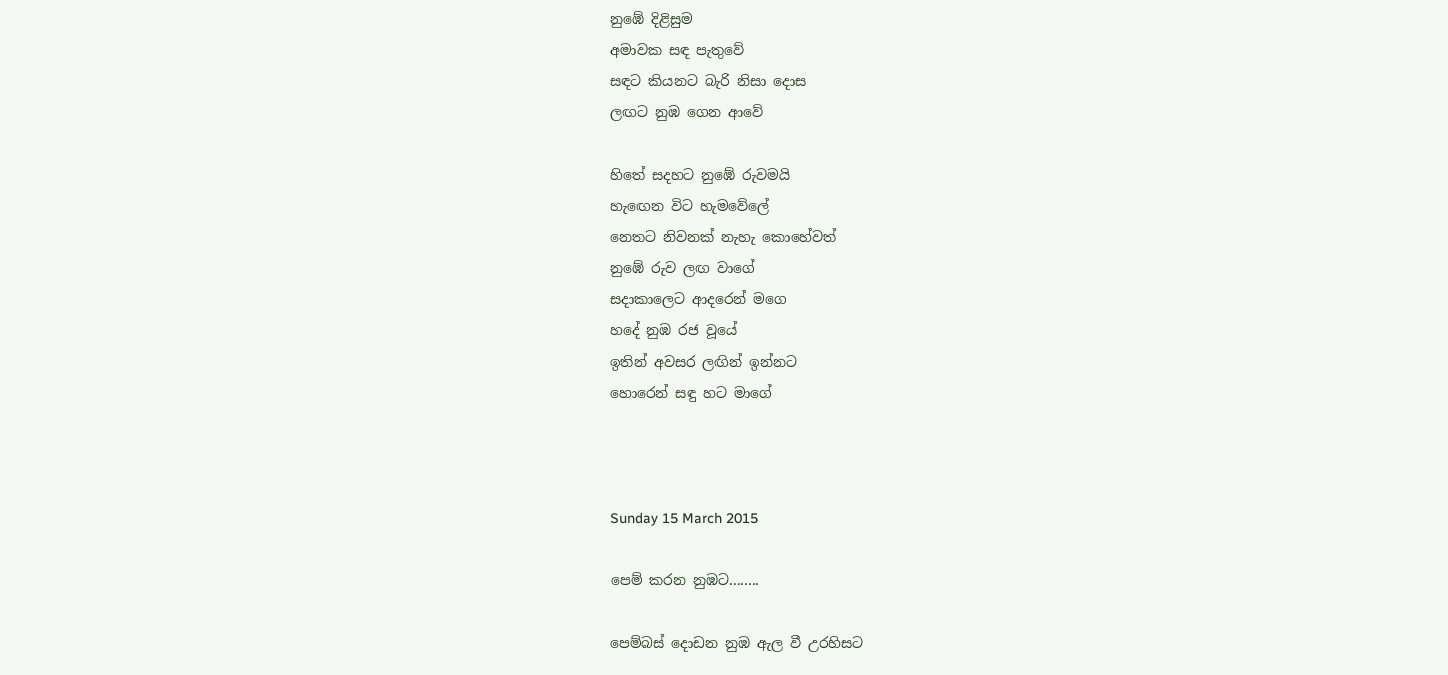නුඹේ දිළිසුම
අමාවක සඳ පැතුවේ
සඳට කියනට බැරි නිසා දොස
ලඟට නුඹ ගෙන ආවේ

හිතේ සදහට නුඹේ රුවමයි
හැ‍‍ඟෙන විට හැමවේ‍ලේ
නෙතට නිවනක් නැහැ කොහේවත්
නුඹේ රුව ලඟ වාගේ
සදාකාලෙට ආදරෙන් මගෙ
හදේ නුඹ රජ වූයේ
ඉතින් අවසර ලඟින් ඉන්නට
හොරෙන් සඳු හට මාගේ



Sunday 15 March 2015

පෙම් කරන නුඹට........

පෙම්බස් දොඩන නුඹ ඇල වී උරහිසට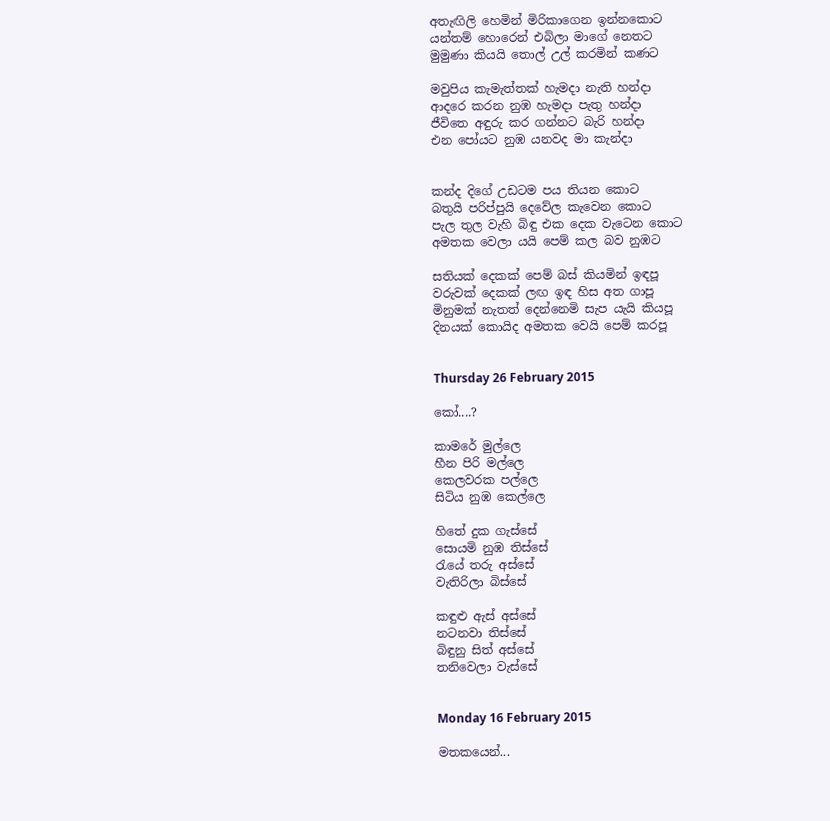අතැඟිලි හෙමින් මිරිකාගෙන ඉන්නකොට
යන්තම් හොරෙන් එබිලා මාගේ නෙතට
මුමුණා කියයි තොල් උල් කරමින් කණට

මවුපිය කැමැත්තක් හැමදා නැති හන්දා
ආදරෙ කරන නුඹ හැමදා පැතු හන්දා
ජීවිතෙ අඳුරු කර ගන්නට බැරි හන්දා
එන පෝයට නුඹ යනවද මා කැන්දා


කන්ද දිගේ උඩටම පය තියන කොට
බතුයි පරිප්පුයි දෙවේල කැවෙන කොට
පැල තුල වැහි බිඳු එක දෙක වැටෙන කොට
අමතක වෙලා යයි පෙම් කල බව නුඹට

සතියක් දෙකක් පෙම් බස් කියමින් ඉඳපූ
වරුවක් දෙකක් ලඟ ඉඳ හිස අත ගාපූ
මිනුමක් නැතත් දෙන්නෙමි සැප යැයි කියපූ
දිනයක් කොයිද අමතක වෙයි පෙම් කරපූ


Thursday 26 February 2015

කෝ....?

කාමරේ මුල්ලෙ
හීන පිරි මල්ලෙ
කෙලවරක පල්ලෙ
සිටිය නුඹ කෙල්ලෙ

හිතේ දුක ගැස්සේ
සොයමි නුඹ තිස්සේ
රැයේ තරු අස්සේ
වැතිරිලා බිස්සේ

කඳුළු ඇස් අස්සේ
නටනවා තිස්සේ
බිඳුනු සිත් අස්සේ
තනිවෙලා වැස්සේ


Monday 16 February 2015

මතකයෙන්...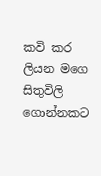කවි කර ලියන මගෙ සිතුවිලි ගොන්නකට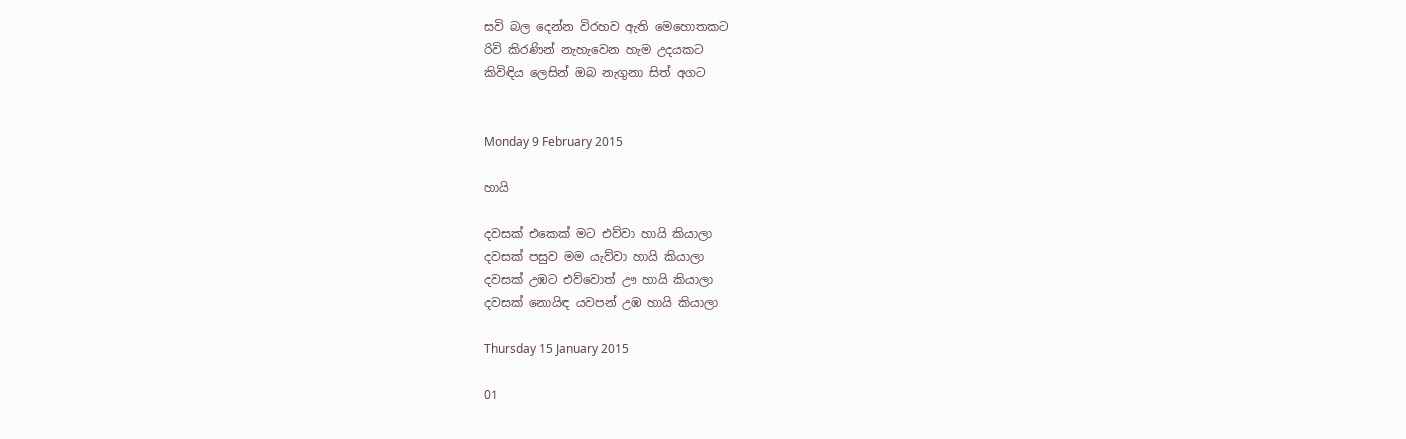සවි බල දෙන්න විරහව ඇති මෙහොතකට
රිවි කිරණින් නැහැවෙන හැම උදයකට
කිවිඳිය ලෙසින් ඔබ නැගුනා සිත් අගට


Monday 9 February 2015

හායි

දවසක් එකෙක් මට එව්වා හායි කියාලා
දවසක් පසුව මම යැව්වා හායි කියාලා
දවසක් උඹට එව්වොත් ඌ හායි කියාලා
දවසක් නොයිඳ යවපන් උඹ හායි කියාලා

Thursday 15 January 2015

01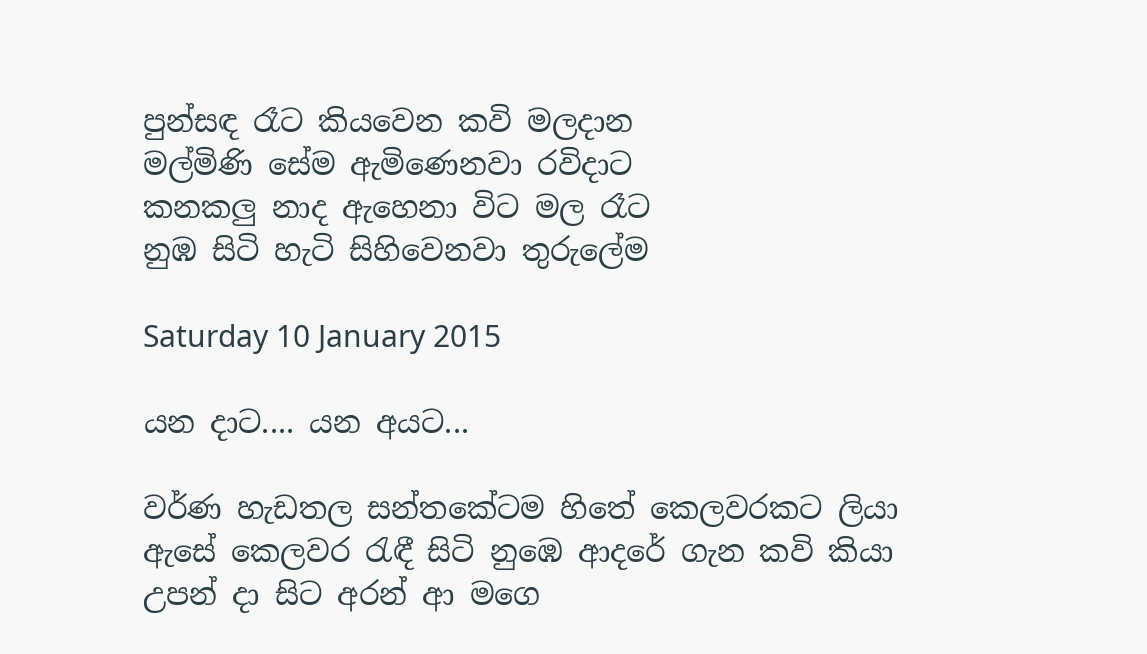පුන්සඳ රෑට කියවෙන කවි මලදාන
මල්මිණි සේම ඇමිණෙනවා රවිදාට
කනකලු නාද ඇහෙනා විට මල රෑට
නුඹ සිටි හැටි සිහිවෙනවා තුරුලේම

Saturday 10 January 2015

යන දාට.... යන අයට...

වර්ණ හැඩතල සන්තකේටම හිතේ කෙලවරකට ලියා
ඇසේ කෙලවර රැඳී සිටි නුඹෙ ආදරේ ගැන කවි කියා
උපන් දා සිට අරන් ආ මගෙ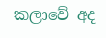කලාවේ අද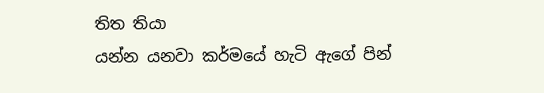තිත තියා
යන්න යනවා කර්මයේ හැටි ඇගේ පින්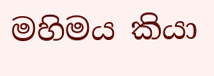මහිමය කියා